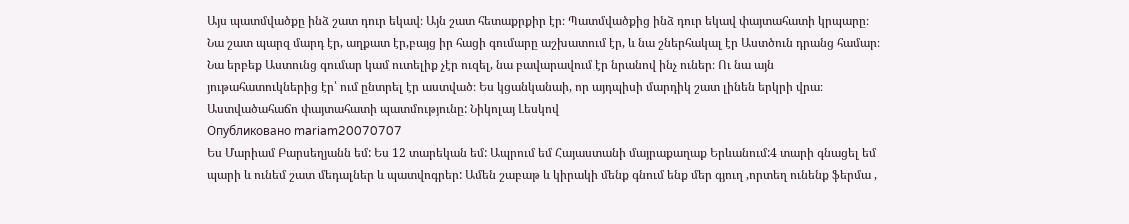Այս պատմվածքը ինձ շատ դուր եկավ։ Այն շատ հետաքրքիր էր։ Պատմվածքից ինձ դուր եկավ փայտահատի կրպարը։ Նա շատ պարզ մարդ էր, աղքատ էր,բայց իր հացի գումարը աշխատում էր, և նա շներհակալ էր Աստծուն դրանց համար։ Նա երբեք Աստունց գումար կամ ուտելիք չէր ուզել, նա բավարավում էր նրանով ինչ ուներ։ Ու նա այն յութահատուկներից էր՝ ում ընտրել էր աստված։ Ես կցանկանաի, որ այդպիսի մարդիկ շատ լինեն երկրի վրա։
Աստվածահաճո փայտահատի պատմությունը: Նիկոլայ Լեսկով
Опубликовано mariam20070707
Ես Մարիամ Բարսեղյանն եմ: Ես 12 տարեկան եմ: Ապրում եմ Հայաստանի մայրաքաղաք Երևանում:4 տարի գնացել եմ պարի և ունեմ շատ մեդալներ և պատվոգրեր: Ամեն շաբաթ և կիրակի մենք գնում ենք մեր գյուղ ,որտեղ ունենք ֆերմա ,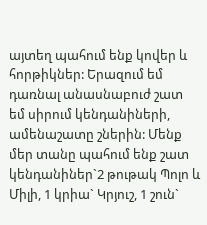այտեղ պահում ենք կովեր և հորթիկներ: Երազում եմ դառնալ անասնաբուժ շատ եմ սիրում կենդանիների, ամենաշատը շներին: Մենք մեր տանը պահում ենք շատ կենդանիներ`2 թութակ Պոլո և Միլի, 1 կրիա` Կրյուշ, 1 շուն`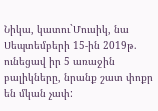Նիկա, կատու`Մուսիկ, նա Սեպտեմբերի 15-ին 2019թ. ունեցավ իր 5 առաջին բալիկները, նրանք շատ փոքր են մկան չափ: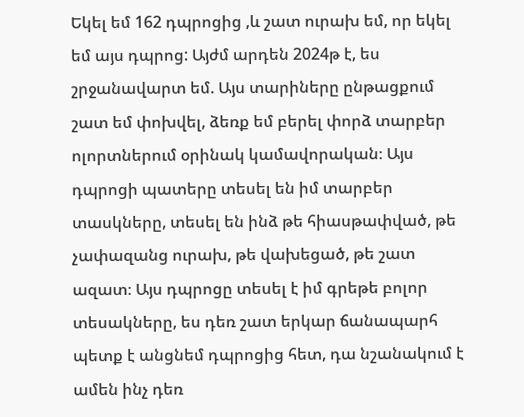Եկել եմ 162 դպրոցից ,և շատ ուրախ եմ, որ եկել եմ այս դպրոց: Այժմ արդեն 2024թ է, ես շրջանավարտ եմ. Այս տարիները ընթացքում շատ եմ փոխվել, ձեռք եմ բերել փորձ տարբեր ոլորտներում օրինակ կամավորական։ Այս դպրոցի պատերը տեսել են իմ տարբեր տասկները, տեսել են ինձ թե հիասթափված, թե չափազանց ուրախ, թե վախեցած, թե շատ ազատ։ Այս դպրոցը տեսել է իմ գրեթե բոլոր տեսակները, ես դեռ շատ երկար ճանապարհ պետք է անցնեմ դպրոցից հետ, դա նշանակում է ամեն ինչ դեռ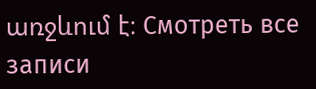առջևում է։ Смотреть все записи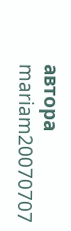автора mariam20070707